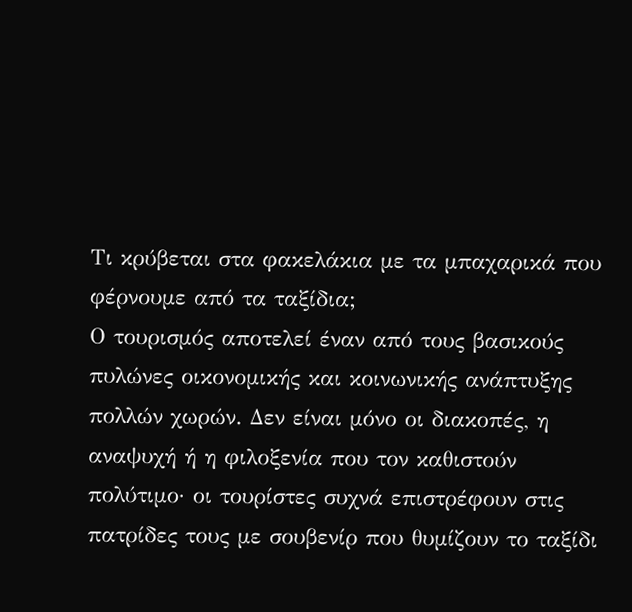Τι κρύβεται στα φακελάκια με τα μπαχαρικά που φέρνουμε από τα ταξίδια;
Ο τουρισμός αποτελεί έναν από τους βασικούς πυλώνες οικονομικής και κοινωνικής ανάπτυξης πολλών χωρών. Δεν είναι μόνο οι διακοπές, η αναψυχή ή η φιλοξενία που τον καθιστούν πολύτιμο· οι τουρίστες συχνά επιστρέφουν στις πατρίδες τους με σουβενίρ που θυμίζουν το ταξίδι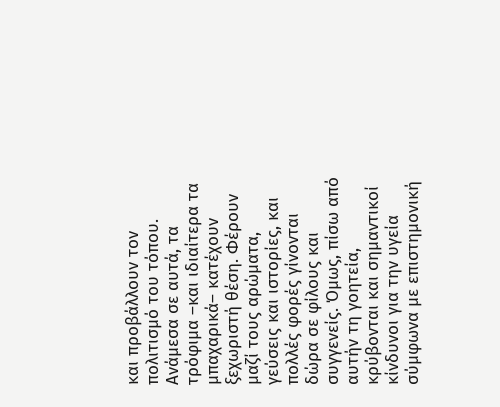και προβάλλουν τον πολιτισμό του τόπου. Ανάμεσα σε αυτά, τα τρόφιμα –και ιδιαίτερα τα μπαχαρικά– κατέχουν ξεχωριστή θέση. Φέρουν μαζί τους αρώματα, γεύσεις και ιστορίες, και πολλές φορές γίνονται δώρα σε φίλους και συγγενείς. Όμως, πίσω από αυτήν τη γοητεία, κρύβονται και σημαντικοί κίνδυνοι για την υγεία σύμφωνα με επιστημονική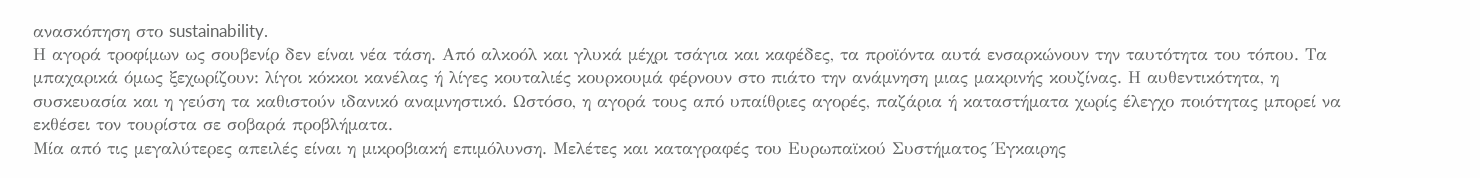ανασκόπηση στο sustainability.
Η αγορά τροφίμων ως σουβενίρ δεν είναι νέα τάση. Από αλκοόλ και γλυκά μέχρι τσάγια και καφέδες, τα προϊόντα αυτά ενσαρκώνουν την ταυτότητα του τόπου. Τα μπαχαρικά όμως ξεχωρίζουν: λίγοι κόκκοι κανέλας ή λίγες κουταλιές κουρκουμά φέρνουν στο πιάτο την ανάμνηση μιας μακρινής κουζίνας. Η αυθεντικότητα, η συσκευασία και η γεύση τα καθιστούν ιδανικό αναμνηστικό. Ωστόσο, η αγορά τους από υπαίθριες αγορές, παζάρια ή καταστήματα χωρίς έλεγχο ποιότητας μπορεί να εκθέσει τον τουρίστα σε σοβαρά προβλήματα.
Μία από τις μεγαλύτερες απειλές είναι η μικροβιακή επιμόλυνση. Μελέτες και καταγραφές του Ευρωπαϊκού Συστήματος Έγκαιρης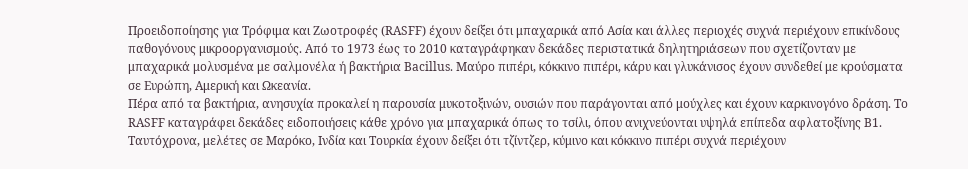Προειδοποίησης για Τρόφιμα και Ζωοτροφές (RASFF) έχουν δείξει ότι μπαχαρικά από Ασία και άλλες περιοχές συχνά περιέχουν επικίνδους παθογόνους μικροοργανισμούς. Από το 1973 έως το 2010 καταγράφηκαν δεκάδες περιστατικά δηλητηριάσεων που σχετίζονταν με μπαχαρικά μολυσμένα με σαλμονέλα ή βακτήρια Bacillus. Μαύρο πιπέρι, κόκκινο πιπέρι, κάρυ και γλυκάνισος έχουν συνδεθεί με κρούσματα σε Ευρώπη, Αμερική και Ωκεανία.
Πέρα από τα βακτήρια, ανησυχία προκαλεί η παρουσία μυκοτοξινών, ουσιών που παράγονται από μούχλες και έχουν καρκινογόνο δράση. Το RASFF καταγράφει δεκάδες ειδοποιήσεις κάθε χρόνο για μπαχαρικά όπως το τσίλι, όπου ανιχνεύονται υψηλά επίπεδα αφλατοξίνης Β1. Ταυτόχρονα, μελέτες σε Μαρόκο, Ινδία και Τουρκία έχουν δείξει ότι τζίντζερ, κύμινο και κόκκινο πιπέρι συχνά περιέχουν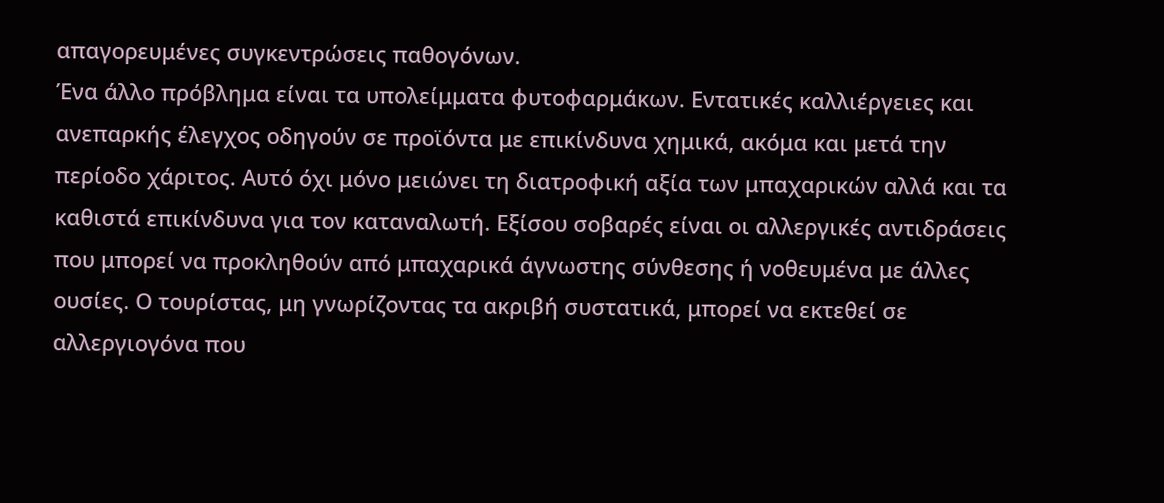απαγορευμένες συγκεντρώσεις παθογόνων.
Ένα άλλο πρόβλημα είναι τα υπολείμματα φυτοφαρμάκων. Εντατικές καλλιέργειες και ανεπαρκής έλεγχος οδηγούν σε προϊόντα με επικίνδυνα χημικά, ακόμα και μετά την περίοδο χάριτος. Αυτό όχι μόνο μειώνει τη διατροφική αξία των μπαχαρικών αλλά και τα καθιστά επικίνδυνα για τον καταναλωτή. Εξίσου σοβαρές είναι οι αλλεργικές αντιδράσεις που μπορεί να προκληθούν από μπαχαρικά άγνωστης σύνθεσης ή νοθευμένα με άλλες ουσίες. Ο τουρίστας, μη γνωρίζοντας τα ακριβή συστατικά, μπορεί να εκτεθεί σε αλλεργιογόνα που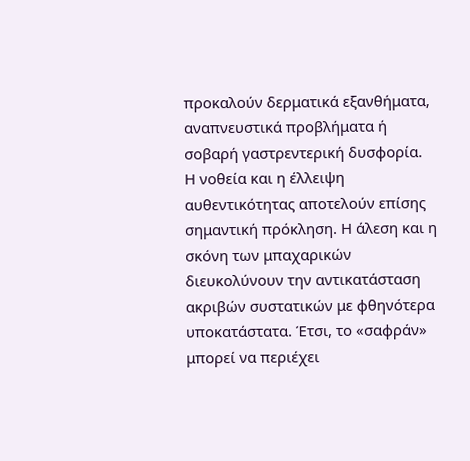προκαλούν δερματικά εξανθήματα, αναπνευστικά προβλήματα ή σοβαρή γαστρεντερική δυσφορία.
Η νοθεία και η έλλειψη αυθεντικότητας αποτελούν επίσης σημαντική πρόκληση. Η άλεση και η σκόνη των μπαχαρικών διευκολύνουν την αντικατάσταση ακριβών συστατικών με φθηνότερα υποκατάστατα. Έτσι, το «σαφράν» μπορεί να περιέχει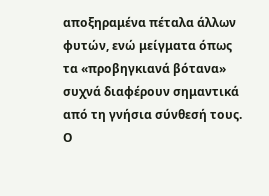αποξηραμένα πέταλα άλλων φυτών, ενώ μείγματα όπως τα «προβηγκιανά βότανα» συχνά διαφέρουν σημαντικά από τη γνήσια σύνθεσή τους. Ο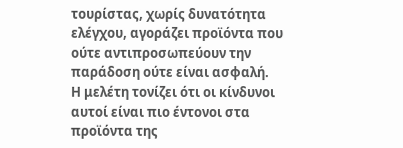τουρίστας, χωρίς δυνατότητα ελέγχου, αγοράζει προϊόντα που ούτε αντιπροσωπεύουν την παράδοση ούτε είναι ασφαλή.
Η μελέτη τονίζει ότι οι κίνδυνοι αυτοί είναι πιο έντονοι στα προϊόντα της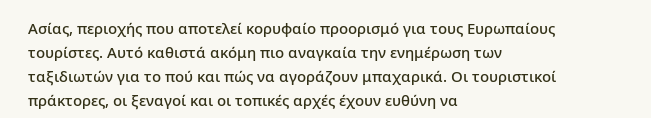Ασίας, περιοχής που αποτελεί κορυφαίο προορισμό για τους Ευρωπαίους τουρίστες. Αυτό καθιστά ακόμη πιο αναγκαία την ενημέρωση των ταξιδιωτών για το πού και πώς να αγοράζουν μπαχαρικά. Οι τουριστικοί πράκτορες, οι ξεναγοί και οι τοπικές αρχές έχουν ευθύνη να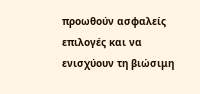προωθούν ασφαλείς επιλογές και να ενισχύουν τη βιώσιμη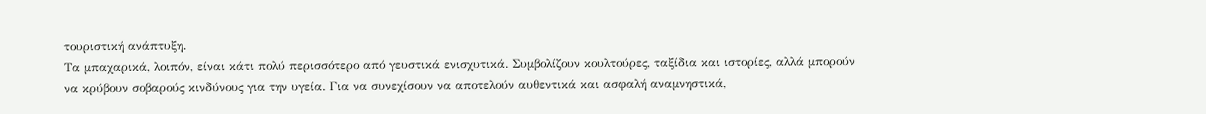τουριστική ανάπτυξη.
Τα μπαχαρικά, λοιπόν, είναι κάτι πολύ περισσότερο από γευστικά ενισχυτικά. Συμβολίζουν κουλτούρες, ταξίδια και ιστορίες, αλλά μπορούν να κρύβουν σοβαρούς κινδύνους για την υγεία. Για να συνεχίσουν να αποτελούν αυθεντικά και ασφαλή αναμνηστικά,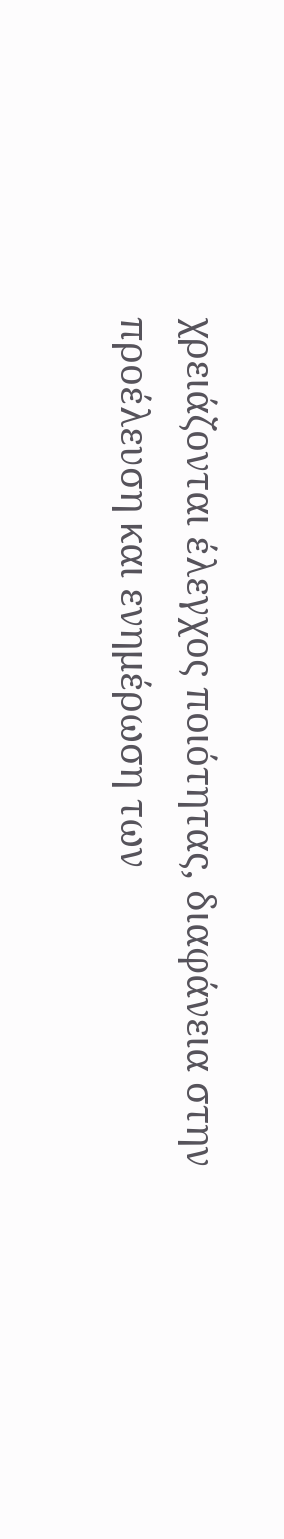χρειάζονται έλεγχος ποιότητας, διαφάνεια στην προέλευση και ενημέρωση των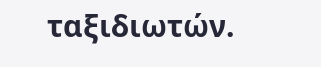ταξιδιωτών.